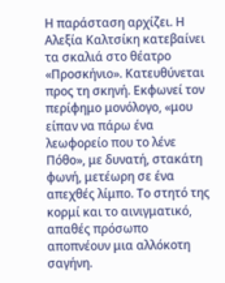Η παράσταση αρχίζει. Η Αλεξία Καλτσίκη κατεβαίνει τα σκαλιά στο θέατρο «Προσκήνιο». Κατευθύνεται προς τη σκηνή. Εκφωνεί τον περίφημο μονόλογο, «μου είπαν να πάρω ένα λεωφορείο που το λένε Πόθο», με δυνατή, στακάτη φωνή, μετέωρη σε ένα απεχθές λίμπο. Το στητό της κορμί και το αινιγματικό, απαθές πρόσωπο αποπνέουν μια αλλόκοτη σαγήνη.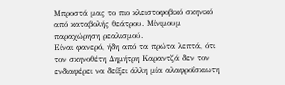Μπροστά μας το πιο κλειστοφοβικό σκηνικό από καταβολής θεάτρου. Μίνιμουμ παραχώρηση ρεαλισμού.
Είναι φανερό, ήδη από τα πρώτα λεπτά, ότι τον σκηνοθέτη Δημήτρη Καραντζά δεν τον ενδιαφέρει να δείξει άλλη μία αλαφροΐσκιωτη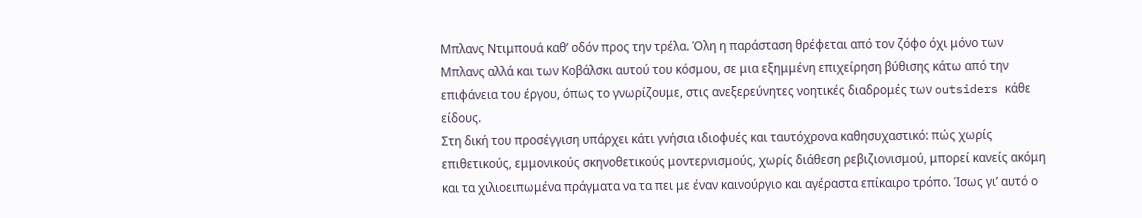Μπλανς Ντιμπουά καθ’ οδόν προς την τρέλα. Όλη η παράσταση θρέφεται από τον ζόφο όχι μόνο των Μπλανς αλλά και των Κοβάλσκι αυτού του κόσμου, σε μια εξημμένη επιχείρηση βύθισης κάτω από την επιφάνεια του έργου, όπως το γνωρίζουμε, στις ανεξερεύνητες νοητικές διαδρομές των outsiders κάθε είδους.
Στη δική του προσέγγιση υπάρχει κάτι γνήσια ιδιοφυές και ταυτόχρονα καθησυχαστικό: πώς χωρίς επιθετικούς, εμμονικούς σκηνοθετικούς μοντερνισμούς, χωρίς διάθεση ρεβιζιονισμού, μπορεί κανείς ακόμη και τα χιλιοειπωμένα πράγματα να τα πει με έναν καινούργιο και αγέραστα επίκαιρο τρόπο. Ίσως γι’ αυτό ο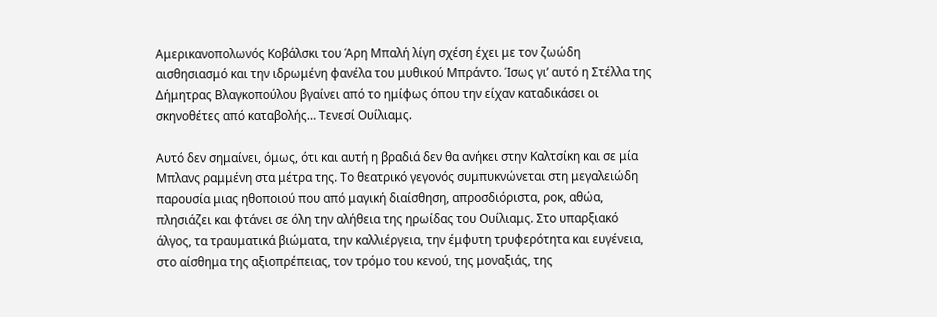Αμερικανοπολωνός Κοβάλσκι του Άρη Μπαλή λίγη σχέση έχει με τον ζωώδη αισθησιασμό και την ιδρωμένη φανέλα του μυθικού Μπράντο. Ίσως γι’ αυτό η Στέλλα της Δήμητρας Βλαγκοπούλου βγαίνει από το ημίφως όπου την είχαν καταδικάσει οι σκηνοθέτες από καταβολής… Τενεσί Ουίλιαμς.

Αυτό δεν σημαίνει, όμως, ότι και αυτή η βραδιά δεν θα ανήκει στην Καλτσίκη και σε μία Μπλανς ραμμένη στα μέτρα της. Το θεατρικό γεγονός συμπυκνώνεται στη μεγαλειώδη παρουσία μιας ηθοποιού που από μαγική διαίσθηση, απροσδιόριστα, ροκ, αθώα, πλησιάζει και φτάνει σε όλη την αλήθεια της ηρωίδας του Ουίλιαμς. Στο υπαρξιακό άλγος, τα τραυματικά βιώματα, την καλλιέργεια, την έμφυτη τρυφερότητα και ευγένεια, στο αίσθημα της αξιοπρέπειας, τον τρόμο του κενού, της μοναξιάς, της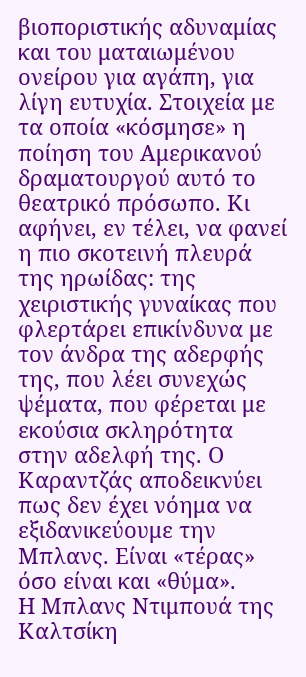βιοποριστικής αδυναμίας και του ματαιωμένου ονείρου για αγάπη, για λίγη ευτυχία. Στοιχεία με τα οποία «κόσμησε» η ποίηση του Αμερικανού δραματουργού αυτό το θεατρικό πρόσωπο. Κι αφήνει, εν τέλει, να φανεί η πιο σκοτεινή πλευρά της ηρωίδας: της χειριστικής γυναίκας που φλερτάρει επικίνδυνα με τον άνδρα της αδερφής της, που λέει συνεχώς ψέματα, που φέρεται με εκούσια σκληρότητα στην αδελφή της. Ο Καραντζάς αποδεικνύει πως δεν έχει νόημα να εξιδανικεύουμε την Μπλανς. Είναι «τέρας» όσο είναι και «θύμα».
Η Μπλανς Ντιμπουά της Καλτσίκη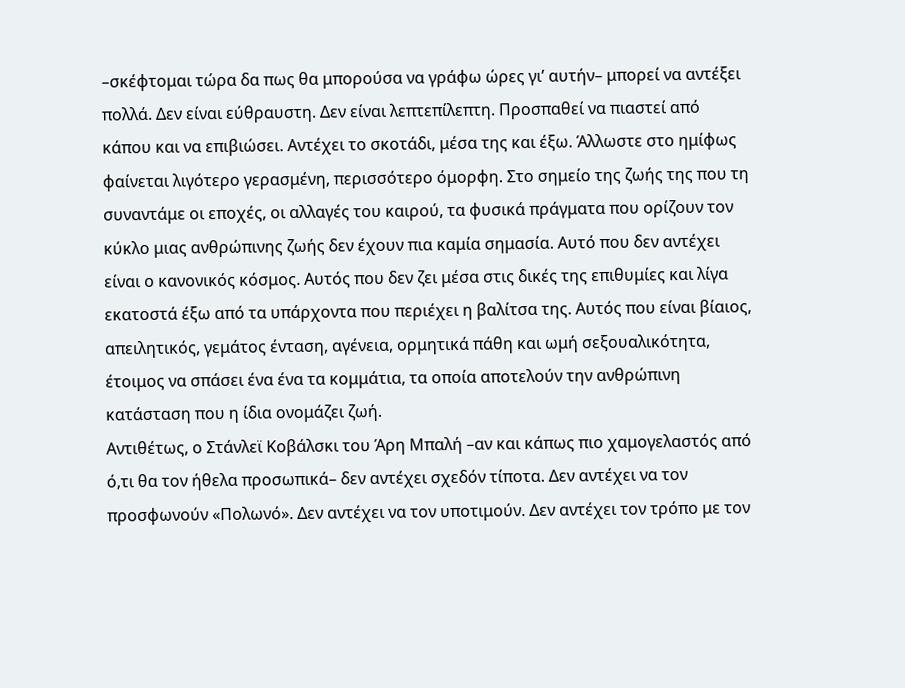–σκέφτομαι τώρα δα πως θα μπορούσα να γράφω ώρες γι’ αυτήν– μπορεί να αντέξει πολλά. Δεν είναι εύθραυστη. Δεν είναι λεπτεπίλεπτη. Προσπαθεί να πιαστεί από κάπου και να επιβιώσει. Αντέχει το σκοτάδι, μέσα της και έξω. Άλλωστε στο ημίφως φαίνεται λιγότερο γερασμένη, περισσότερο όμορφη. Στο σημείο της ζωής της που τη συναντάμε οι εποχές, οι αλλαγές του καιρού, τα φυσικά πράγματα που ορίζουν τον κύκλο μιας ανθρώπινης ζωής δεν έχουν πια καμία σημασία. Αυτό που δεν αντέχει είναι ο κανονικός κόσμος. Αυτός που δεν ζει μέσα στις δικές της επιθυμίες και λίγα εκατοστά έξω από τα υπάρχοντα που περιέχει η βαλίτσα της. Αυτός που είναι βίαιος, απειλητικός, γεμάτος ένταση, αγένεια, ορμητικά πάθη και ωμή σεξουαλικότητα, έτοιμος να σπάσει ένα ένα τα κομμάτια, τα οποία αποτελούν την ανθρώπινη κατάσταση που η ίδια ονομάζει ζωή.
Αντιθέτως, ο Στάνλεϊ Κοβάλσκι του Άρη Μπαλή –αν και κάπως πιο χαμογελαστός από ό,τι θα τον ήθελα προσωπικά– δεν αντέχει σχεδόν τίποτα. Δεν αντέχει να τον προσφωνούν «Πολωνό». Δεν αντέχει να τον υποτιμούν. Δεν αντέχει τον τρόπο με τον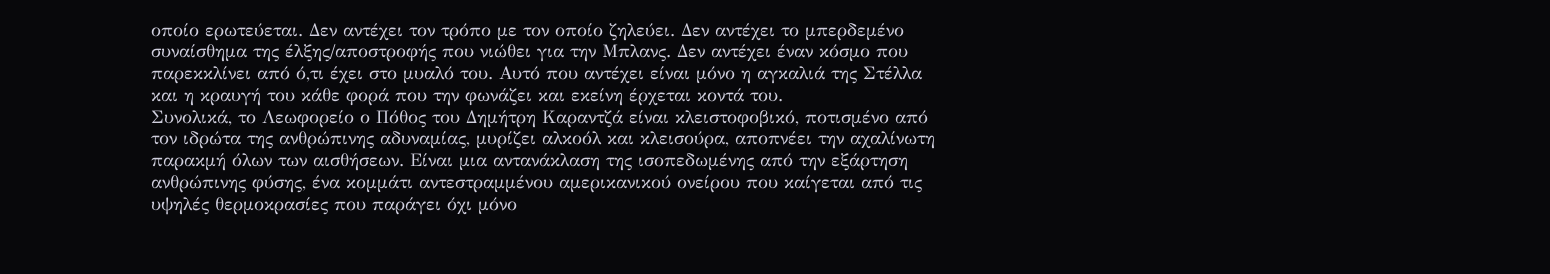οποίο ερωτεύεται. Δεν αντέχει τον τρόπο με τον οποίο ζηλεύει. Δεν αντέχει το μπερδεμένο συναίσθημα της έλξης/αποστροφής που νιώθει για την Μπλανς. Δεν αντέχει έναν κόσμο που παρεκκλίνει από ό,τι έχει στο μυαλό του. Αυτό που αντέχει είναι μόνο η αγκαλιά της Στέλλα και η κραυγή του κάθε φορά που την φωνάζει και εκείνη έρχεται κοντά του.
Συνολικά, το Λεωφορείο ο Πόθος του Δημήτρη Καραντζά είναι κλειστοφοβικό, ποτισμένο από τον ιδρώτα της ανθρώπινης αδυναμίας, μυρίζει αλκοόλ και κλεισούρα, αποπνέει την αχαλίνωτη παρακμή όλων των αισθήσεων. Είναι μια αντανάκλαση της ισοπεδωμένης από την εξάρτηση ανθρώπινης φύσης, ένα κομμάτι αντεστραμμένου αμερικανικού ονείρου που καίγεται από τις υψηλές θερμοκρασίες που παράγει όχι μόνο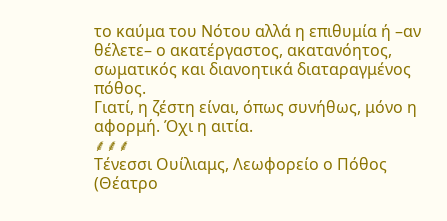το καύμα του Νότου αλλά η επιθυμία ή –αν θέλετε– ο ακατέργαστος, ακατανόητος, σωματικός και διανοητικά διαταραγμένος πόθος.
Γιατί, η ζέστη είναι, όπως συνήθως, μόνο η αφορμή. Όχι η αιτία.
⸙⸙⸙
Τένεσσι Ουίλιαμς, Λεωφορείο ο Πόθος (Θέατρο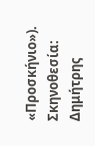«Προσκήνιο»).
Σκηνοθεσία: Δημήτρης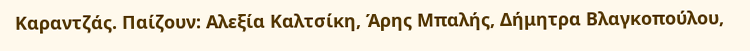Καραντζάς. Παίζουν: Αλεξία Καλτσίκη, Άρης Μπαλής, Δήμητρα Βλαγκοπούλου,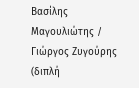Βασίλης Μαγουλιώτης / Γιώργος Ζυγούρης (διπλή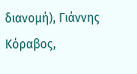διανομή), Γιάννης Κόραβος,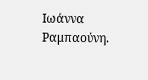Ιωάννα Ραμπαούνη.